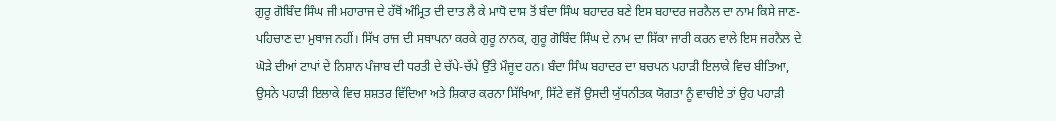ਗੁਰੂ ਗੋਬਿੰਦ ਸਿੰਘ ਜੀ ਮਹਾਰਾਜ ਦੇ ਹੱਥੋਂ ਅੰਮ੍ਰਿਤ ਦੀ ਦਾਤ ਲੈ ਕੇ ਮਾਧੋ ਦਾਸ ਤੋਂ ਬੰਦਾ ਸਿੰਘ ਬਹਾਦਰ ਬਣੇ ਇਸ ਬਹਾਦਰ ਜਰਨੈਲ ਦਾ ਨਾਮ ਕਿਸੇ ਜਾਣ-ਪਹਿਚਾਣ ਦਾ ਮੁਥਾਜ ਨਹੀਂ। ਸਿੱਖ ਰਾਜ ਦੀ ਸਥਾਪਨਾ ਕਰਕੇ ਗੁਰੂ ਨਾਨਕ, ਗੁਰੂ ਗੋਬਿੰਦ ਸਿੰਘ ਦੇ ਨਾਮ ਦਾ ਸਿੱਕਾ ਜਾਰੀ ਕਰਨ ਵਾਲੇ ਇਸ ਜਰਨੈਲ ਦੇ ਘੋੜੇ ਦੀਆਂ ਟਾਪਾਂ ਦੇ ਨਿਸ਼ਾਨ ਪੰਜਾਬ ਦੀ ਧਰਤੀ ਦੇ ਚੱਪੇ-ਚੱਪੇ ਉੱਤੇ ਮੌਜੂਦ ਹਨ। ਬੰਦਾ ਸਿੰਘ ਬਹਾਦਰ ਦਾ ਬਚਪਨ ਪਹਾੜੀ ਇਲਾਕੇ ਵਿਚ ਬੀਤਿਆ, ਉਸਨੇ ਪਹਾੜੀ ਇਲਾਕੇ ਵਿਚ ਸ਼ਸ਼ਤਰ ਵਿੱਦਿਆ ਅਤੇ ਸ਼ਿਕਾਰ ਕਰਨਾ ਸਿੱਖਿਆ, ਸਿੱਟੇ ਵਜੋਂ ਉਸਦੀ ਯੁੱਧਨੀਤਕ ਯੋਗਤਾ ਨੂੰ ਵਾਚੀਏ ਤਾਂ ਉਹ ਪਹਾੜੀ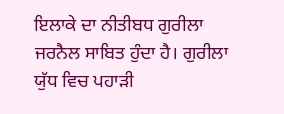ਇਲਾਕੇ ਦਾ ਨੀਤੀਬਧ ਗੁਰੀਲਾ ਜਰਨੈਲ ਸਾਬਿਤ ਹੁੰਦਾ ਹੈ। ਗੁਰੀਲਾ ਯੁੱਧ ਵਿਚ ਪਹਾੜੀ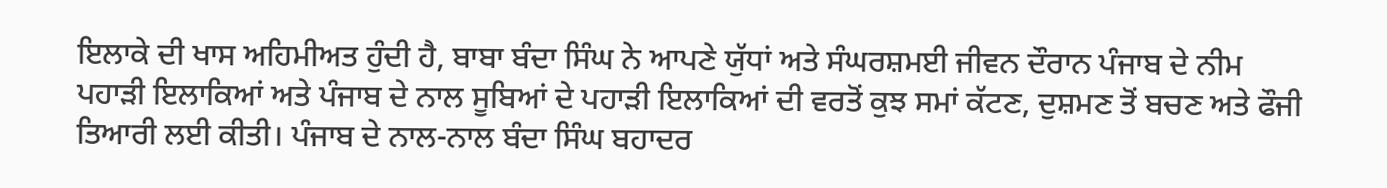ਇਲਾਕੇ ਦੀ ਖਾਸ ਅਹਿਮੀਅਤ ਹੁੰਦੀ ਹੈ, ਬਾਬਾ ਬੰਦਾ ਸਿੰਘ ਨੇ ਆਪਣੇ ਯੁੱਧਾਂ ਅਤੇ ਸੰਘਰਸ਼ਮਈ ਜੀਵਨ ਦੌਰਾਨ ਪੰਜਾਬ ਦੇ ਨੀਮ ਪਹਾੜੀ ਇਲਾਕਿਆਂ ਅਤੇ ਪੰਜਾਬ ਦੇ ਨਾਲ ਸੂਬਿਆਂ ਦੇ ਪਹਾੜੀ ਇਲਾਕਿਆਂ ਦੀ ਵਰਤੋਂ ਕੁਝ ਸਮਾਂ ਕੱਟਣ, ਦੁਸ਼ਮਣ ਤੋਂ ਬਚਣ ਅਤੇ ਫੌਜੀ ਤਿਆਰੀ ਲਈ ਕੀਤੀ। ਪੰਜਾਬ ਦੇ ਨਾਲ-ਨਾਲ ਬੰਦਾ ਸਿੰਘ ਬਹਾਦਰ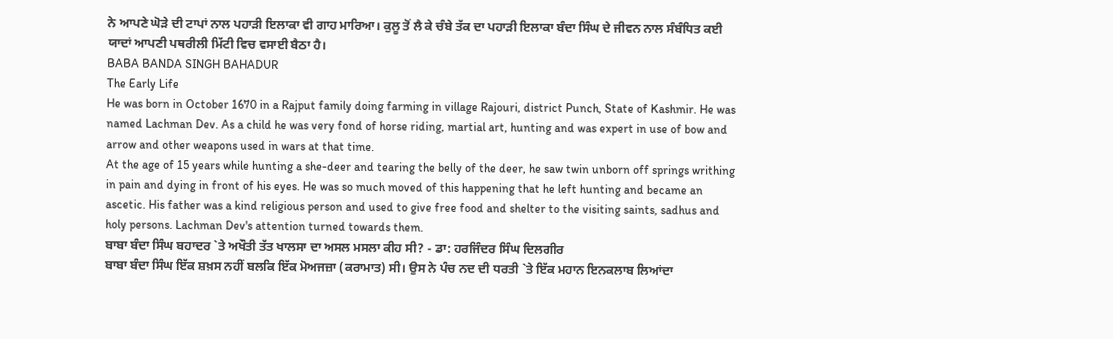ਨੇ ਆਪਣੇ ਘੋੜੇ ਦੀ ਟਾਪਾਂ ਨਾਲ ਪਹਾੜੀ ਇਲਾਕਾ ਵੀ ਗਾਹ ਮਾਰਿਆ। ਕੁਲੂ ਤੋਂ ਲੈ ਕੇ ਚੰਬੇ ਤੱਕ ਦਾ ਪਹਾੜੀ ਇਲਾਕਾ ਬੰਦਾ ਸਿੰਘ ਦੇ ਜੀਵਨ ਨਾਲ ਸੰਬੰਧਿਤ ਕਈ ਯਾਦਾਂ ਆਪਣੀ ਪਥਰੀਲੀ ਮਿੱਟੀ ਵਿਚ ਵਸਾਈ ਬੈਠਾ ਹੈ।
BABA BANDA SINGH BAHADUR
The Early Life
He was born in October 1670 in a Rajput family doing farming in village Rajouri, district Punch, State of Kashmir. He was named Lachman Dev. As a child he was very fond of horse riding, martial art, hunting and was expert in use of bow and arrow and other weapons used in wars at that time.
At the age of 15 years while hunting a she-deer and tearing the belly of the deer, he saw twin unborn off springs writhing in pain and dying in front of his eyes. He was so much moved of this happening that he left hunting and became an ascetic. His father was a kind religious person and used to give free food and shelter to the visiting saints, sadhus and holy persons. Lachman Dev's attention turned towards them.
ਬਾਬਾ ਬੰਦਾ ਸਿੰਘ ਬਹਾਦਰ `ਤੇ ਅਖੌਤੀ ਤੱਤ ਖਾਲਸਾ ਦਾ ਅਸਲ ਮਸਲਾ ਕੀਹ ਸੀ? - ਡਾ: ਹਰਜਿੰਦਰ ਸਿੰਘ ਦਿਲਗੀਰ
ਬਾਬਾ ਬੰਦਾ ਸਿੰਘ ਇੱਕ ਸ਼ਖ਼ਸ ਨਹੀਂ ਬਲਕਿ ਇੱਕ ਮੋਅਜਜ਼ਾ (ਕਰਾਮਾਤ) ਸੀ। ਉਸ ਨੇ ਪੰਚ ਨਦ ਦੀ ਧਰਤੀ `ਤੇ ਇੱਕ ਮਹਾਨ ਇਨਕਲਾਬ ਲਿਆਂਦਾ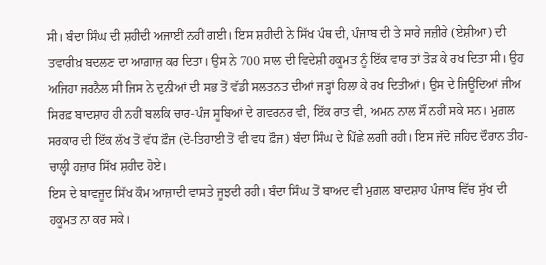ਸੀ। ਬੰਦਾ ਸਿੰਘ ਦੀ ਸ਼ਹੀਦੀ ਅਜਾਈਂ ਨਹੀਂ ਗਈ। ਇਸ ਸ਼ਹੀਦੀ ਨੇ ਸਿੱਖ ਪੰਥ ਦੀ, ਪੰਜਾਬ ਦੀ ਤੇ ਸਾਰੇ ਜਜ਼ੀਰੇ (ਏਸ਼ੀਆ) ਦੀ ਤਵਾਰੀਖ਼ ਬਦਲਣ ਦਾ ਆਗ਼ਾਜ਼ ਕਰ ਦਿਤਾ। ਉਸ ਨੇ 700 ਸਾਲ ਦੀ ਵਿਦੇਸ਼ੀ ਹਕੂਮਤ ਨੂੰ ਇੱਕ ਵਾਰ ਤਾਂ ਤੋੜ ਕੇ ਰਖ ਦਿਤਾ ਸੀ। ਉਹ ਅਜਿਹਾ ਜਰਨੈਲ ਸੀ ਜਿਸ ਨੇ ਦੁਨੀਆਂ ਦੀ ਸਭ ਤੋਂ ਵੱਡੀ ਸਲਤਨਤ ਦੀਆਂ ਜੜ੍ਹਾਂ ਹਿਲਾ ਕੇ ਰਖ ਦਿਤੀਆਂ। ਉਸ ਦੇ ਜਿਊਂਦਿਆਂ ਜੀਅ ਸਿਰਫ਼ ਬਾਦਸ਼ਾਹ ਹੀ ਨਹੀਂ ਬਲਕਿ ਚਾਰ-ਪੰਜ ਸੂਬਿਆਂ ਦੇ ਗਵਰਨਰ ਵੀ, ਇੱਕ ਰਾਤ ਵੀ, ਅਮਨ ਨਾਲ ਸੌਂ ਨਹੀਂ ਸਕੇ ਸਨ। ਮੁਗ਼ਲ ਸਰਕਾਰ ਦੀ ਇੱਕ ਲੱਖ ਤੋਂ ਵੱਧ ਫ਼ੌਜ (ਦੋ-ਤਿਹਾਈ ਤੋਂ ਵੀ ਵਧ ਫ਼ੌਜ) ਬੰਦਾ ਸਿੰਘ ਦੇ ਪਿੱਛੇ ਲਗੀ ਰਹੀ। ਇਸ ਜੱਦੋ ਜਹਿਦ ਦੌਰਾਨ ਤੀਹ-ਚਾਲ੍ਹੀ ਹਜ਼ਾਰ ਸਿੱਖ ਸ਼ਹੀਦ ਹੋਏ।
ਇਸ ਦੇ ਬਾਵਜੂਦ ਸਿੱਖ ਕੌਮ ਆਜ਼ਾਦੀ ਵਾਸਤੇ ਜੂਝਦੀ ਰਹੀ। ਬੰਦਾ ਸਿੰਘ ਤੋਂ ਬਾਅਦ ਵੀ ਮੁਗ਼ਲ ਬਾਦਸ਼ਾਹ ਪੰਜਾਬ ਵਿੱਚ ਸੁੱਖ ਦੀ ਹਕੂਮਤ ਨਾ ਕਰ ਸਕੇ।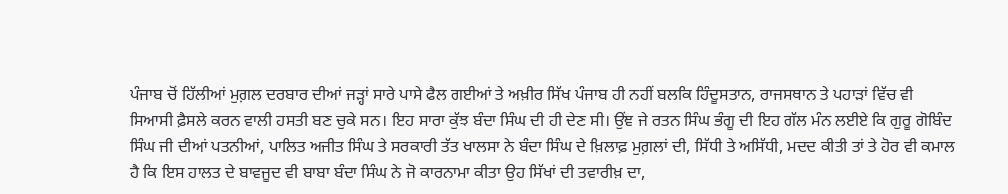ਪੰਜਾਬ ਚੋਂ ਹਿੱਲੀਆਂ ਮੁਗ਼ਲ ਦਰਬਾਰ ਦੀਆਂ ਜੜ੍ਹਾਂ ਸਾਰੇ ਪਾਸੇ ਫੈਲ ਗਈਆਂ ਤੇ ਅਖ਼ੀਰ ਸਿੱਖ ਪੰਜਾਬ ਹੀ ਨਹੀਂ ਬਲਕਿ ਹਿੰਦੂਸਤਾਨ, ਰਾਜਸਥਾਨ ਤੇ ਪਹਾੜਾਂ ਵਿੱਚ ਵੀ ਸਿਆਸੀ ਫ਼ੈਸਲੇ ਕਰਨ ਵਾਲੀ ਹਸਤੀ ਬਣ ਚੁਕੇ ਸਨ। ਇਹ ਸਾਰਾ ਕੁੱਝ ਬੰਦਾ ਸਿੰਘ ਦੀ ਹੀ ਦੇਣ ਸੀ। ਉਂਞ ਜੇ ਰਤਨ ਸਿੰਘ ਭੰਗੂ ਦੀ ਇਹ ਗੱਲ ਮੰਨ ਲਈਏ ਕਿ ਗੁਰੂ ਗੋਬਿੰਦ ਸਿੰਘ ਜੀ ਦੀਆਂ ਪਤਨੀਆਂ, ਪਾਲਿਤ ਅਜੀਤ ਸਿੰਘ ਤੇ ਸਰਕਾਰੀ ਤੱਤ ਖਾਲਸਾ ਨੇ ਬੰਦਾ ਸਿੰਘ ਦੇ ਖ਼ਿਲਾਫ਼ ਮੁਗ਼ਲਾਂ ਦੀ, ਸਿੱਧੀ ਤੇ ਅਸਿੱਧੀ, ਮਦਦ ਕੀਤੀ ਤਾਂ ਤੇ ਹੋਰ ਵੀ ਕਮਾਲ ਹੈ ਕਿ ਇਸ ਹਾਲਤ ਦੇ ਬਾਵਜੂਦ ਵੀ ਬਾਬਾ ਬੰਦਾ ਸਿੰਘ ਨੇ ਜੋ ਕਾਰਨਾਮਾ ਕੀਤਾ ਉਹ ਸਿੱਖਾਂ ਦੀ ਤਵਾਰੀਖ਼ ਦਾ,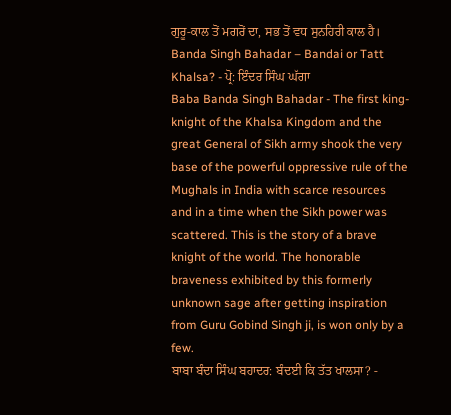ਗੁਰੂ-ਕਾਲ ਤੋਂ ਮਗਰੋਂ ਦਾ, ਸਭ ਤੋਂ ਵਧ ਸੁਨਹਿਰੀ ਕਾਲ ਹੈ।
Banda Singh Bahadar – Bandai or Tatt Khalsa? - ਪ੍ਰੋ: ਇੰਦਰ ਸਿੰਘ ਘੱਗਾ
Baba Banda Singh Bahadar - The first king- knight of the Khalsa Kingdom and the great General of Sikh army shook the very base of the powerful oppressive rule of the Mughals in India with scarce resources and in a time when the Sikh power was scattered. This is the story of a brave knight of the world. The honorable braveness exhibited by this formerly unknown sage after getting inspiration from Guru Gobind Singh ji, is won only by a few.
ਬਾਬਾ ਬੰਦਾ ਸਿੰਘ ਬਹਾਦਰ: ਬੰਦਈ ਕਿ ਤੱਤ ਖਾਲਸਾ? -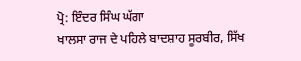ਪ੍ਰੋ: ਇੰਦਰ ਸਿੰਘ ਘੱਗਾ
ਖਾਲਸਾ ਰਾਜ ਦੇ ਪਹਿਲੇ ਬਾਦਸ਼ਾਹ ਸੂਰਬੀਰ, ਸਿੱਖ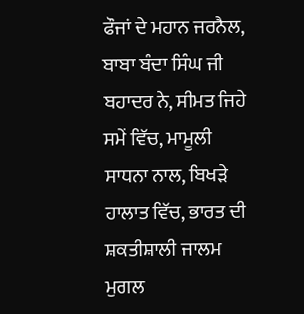ਫੌਜਾਂ ਦੇ ਮਹਾਨ ਜਰਨੈਲ, ਬਾਬਾ ਬੰਦਾ ਸਿੰਘ ਜੀ ਬਹਾਦਰ ਨੇ, ਸੀਮਤ ਜਿਹੇ ਸਮੇਂ ਵਿੱਚ, ਮਾਮੂਲੀ ਸਾਧਨਾ ਨਾਲ, ਬਿਖੜੇ ਹਾਲਾਤ ਵਿੱਚ, ਭਾਰਤ ਦੀ ਸ਼ਕਤੀਸ਼ਾਲੀ ਜਾਲਮ ਮੁਗਲ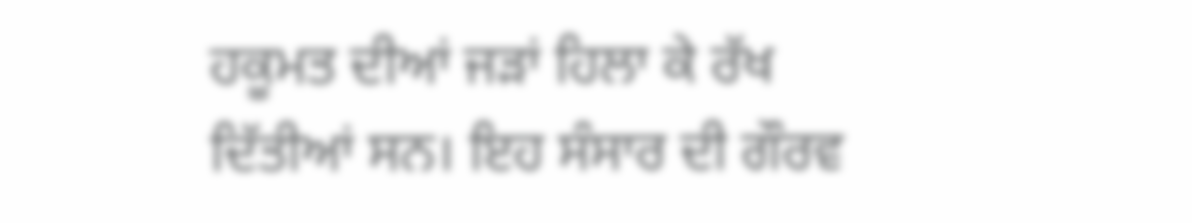ਹਕੂਮਤ ਦੀਆਂ ਜੜਾਂ ਹਿਲਾ ਕੇ ਰੱਖ ਦਿੱਤੀਆਂ ਸਨ। ਇਹ ਸੰਸਾਰ ਦੀ ਗੌਰਵ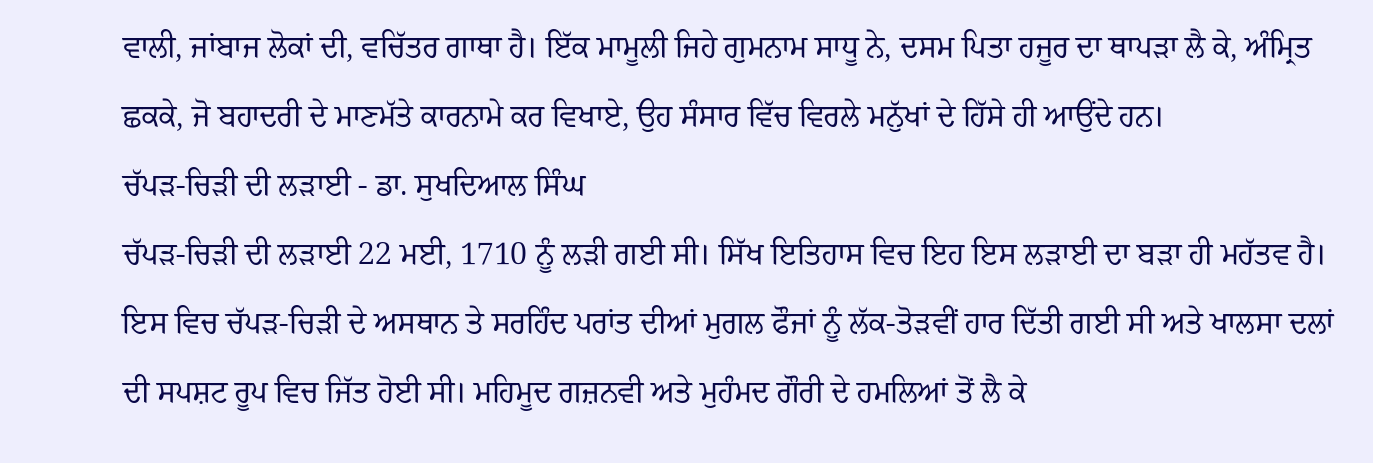ਵਾਲੀ, ਜਾਂਬਾਜ ਲੋਕਾਂ ਦੀ, ਵਚਿੱਤਰ ਗਾਥਾ ਹੈ। ਇੱਕ ਮਾਮੂਲੀ ਜਿਹੇ ਗੁਮਨਾਮ ਸਾਧੂ ਨੇ, ਦਸਮ ਪਿਤਾ ਹਜੂਰ ਦਾ ਥਾਪੜਾ ਲੈ ਕੇ, ਅੰਮ੍ਰਿਤ ਛਕਕੇ, ਜੋ ਬਹਾਦਰੀ ਦੇ ਮਾਣਮੱਤੇ ਕਾਰਨਾਮੇ ਕਰ ਵਿਖਾਏ, ਉਹ ਸੰਸਾਰ ਵਿੱਚ ਵਿਰਲੇ ਮਨੁੱਖਾਂ ਦੇ ਹਿੱਸੇ ਹੀ ਆਉਂਦੇ ਹਨ।
ਚੱਪੜ-ਚਿੜੀ ਦੀ ਲੜਾਈ - ਡਾ. ਸੁਖਦਿਆਲ ਸਿੰਘ
ਚੱਪੜ-ਚਿੜੀ ਦੀ ਲੜਾਈ 22 ਮਈ, 1710 ਨੂੰ ਲੜੀ ਗਈ ਸੀ। ਸਿੱਖ ਇਤਿਹਾਸ ਵਿਚ ਇਹ ਇਸ ਲੜਾਈ ਦਾ ਬੜਾ ਹੀ ਮਹੱਤਵ ਹੈ। ਇਸ ਵਿਚ ਚੱਪੜ-ਚਿੜੀ ਦੇ ਅਸਥਾਨ ਤੇ ਸਰਹਿੰਦ ਪਰਾਂਤ ਦੀਆਂ ਮੁਗਲ ਫੌਜਾਂ ਨੂੰ ਲੱਕ-ਤੋੜਵੀਂ ਹਾਰ ਦਿੱਤੀ ਗਈ ਸੀ ਅਤੇ ਖਾਲਸਾ ਦਲਾਂ ਦੀ ਸਪਸ਼ਟ ਰੂਪ ਵਿਚ ਜਿੱਤ ਹੋਈ ਸੀ। ਮਹਿਮੂਦ ਗਜ਼ਨਵੀ ਅਤੇ ਮੁਹੰਮਦ ਗੌਰੀ ਦੇ ਹਮਲਿਆਂ ਤੋਂ ਲੈ ਕੇ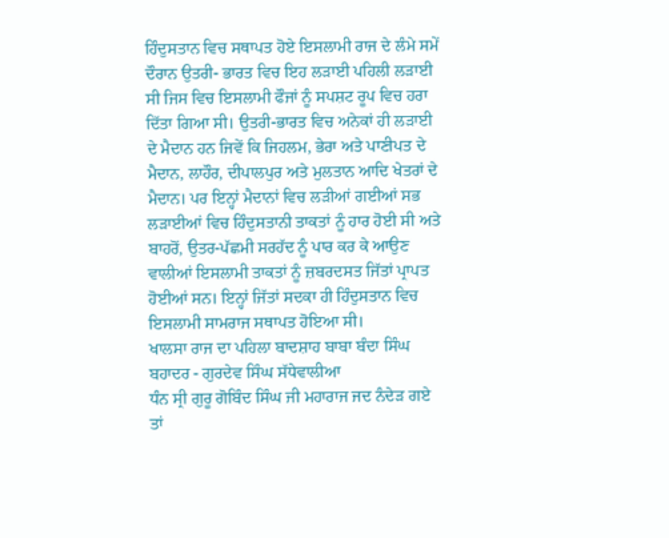ਹਿੰਦੁਸਤਾਨ ਵਿਚ ਸਥਾਪਤ ਹੋਏ ਇਸਲਾਮੀ ਰਾਜ ਦੇ ਲੰਮੇ ਸਮੇਂ ਦੌਰਾਨ ਉਤਰੀ- ਭਾਰਤ ਵਿਚ ਇਹ ਲੜਾਈ ਪਹਿਲੀ ਲੜਾਈ ਸੀ ਜਿਸ ਵਿਚ ਇਸਲਾਮੀ ਫੌਜਾਂ ਨੂੰ ਸਪਸ਼ਟ ਰੂਪ ਵਿਚ ਹਰਾ ਦਿੱਤਾ ਗਿਆ ਸੀ। ਉਤਰੀ-ਭਾਰਤ ਵਿਚ ਅਨੇਕਾਂ ਹੀ ਲੜਾਈ ਦੇ ਮੈਦਾਨ ਹਨ ਜਿਵੇਂ ਕਿ ਜਿਹਲਮ, ਭੇਰਾ ਅਤੇ ਪਾਣੀਪਤ ਦੇ ਮੈਦਾਨ, ਲਾਹੌਰ, ਦੀਪਾਲਪੁਰ ਅਤੇ ਮੁਲਤਾਨ ਆਦਿ ਖੇਤਰਾਂ ਦੇ ਮੈਦਾਨ। ਪਰ ਇਨ੍ਹਾਂ ਮੈਦਾਨਾਂ ਵਿਚ ਲੜੀਆਂ ਗਈਆਂ ਸਭ ਲੜਾਈਆਂ ਵਿਚ ਹਿੰਦੁਸਤਾਨੀ ਤਾਕਤਾਂ ਨੂੰ ਹਾਰ ਹੋਈ ਸੀ ਅਤੇ ਬਾਹਰੋਂ, ਉਤਰ-ਪੱਛਮੀ ਸਰਹੱਦ ਨੂੰ ਪਾਰ ਕਰ ਕੇ ਆਉਣ ਵਾਲੀਆਂ ਇਸਲਾਮੀ ਤਾਕਤਾਂ ਨੂੰ ਜ਼ਬਰਦਸਤ ਜਿੱਤਾਂ ਪ੍ਰਾਪਤ ਹੋਈਆਂ ਸਨ। ਇਨ੍ਹਾਂ ਜਿੱਤਾਂ ਸਦਕਾ ਹੀ ਹਿੰਦੁਸਤਾਨ ਵਿਚ ਇਸਲਾਮੀ ਸਾਮਰਾਜ ਸਥਾਪਤ ਹੋਇਆ ਸੀ।
ਖਾਲਸਾ ਰਾਜ ਦਾ ਪਹਿਲਾ ਬਾਦਸ਼ਾਹ ਬਾਬਾ ਬੰਦਾ ਸਿੰਘ ਬਹਾਦਰ - ਗੁਰਦੇਵ ਸਿੰਘ ਸੱਧੇਵਾਲੀਆ
ਧੰਨ ਸ੍ਰੀ ਗੁਰੂ ਗੋਬਿੰਦ ਸਿੰਘ ਜੀ ਮਹਾਰਾਜ ਜਦ ਨੰਦੇੜ ਗਏ ਤਾਂ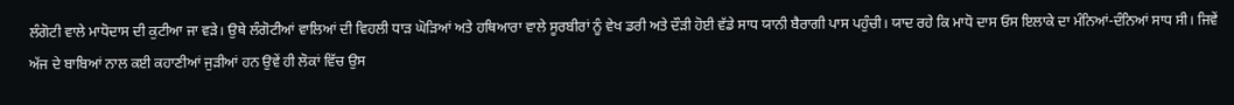ਲੰਗੋਟੀ ਵਾਲੇ ਮਾਧੋਦਾਸ ਦੀ ਕੁਟੀਆ ਜਾ ਵੜੇ। ਉਥੇ ਲੰਗੋਟੀਆਂ ਵਾਲਿਆਂ ਦੀ ਵਿਹਲੀ ਧਾੜ ਘੋੜਿਆਂ ਅਤੇ ਹਥਿਆਰਾ ਵਾਲੇ ਸੂਰਬੀਰਾਂ ਨੂੰ ਵੇਖ ਡਰੀ ਅਤੇ ਦੌੜੀ ਹੋਈ ਵੱਡੇ ਸਾਧ ਯਾਨੀ ਬੈਰਾਗੀ ਪਾਸ ਪਹੁੰਚੀ। ਯਾਦ ਰਹੇ ਕਿ ਮਾਧੋ ਦਾਸ ਓਸ ਇਲਾਕੇ ਦਾ ਮੰਨਿਆਂ-ਦੰਨਿਆਂ ਸਾਧ ਸੀ। ਜਿਵੇਂ ਅੱਜ ਦੇ ਬਾਬਿਆਂ ਨਾਲ ਕਈ ਕਹਾਣੀਆਂ ਜੁੜੀਆਂ ਹਨ ਉਵੇਂ ਹੀ ਲੋਕਾਂ ਵਿੱਚ ਉਸ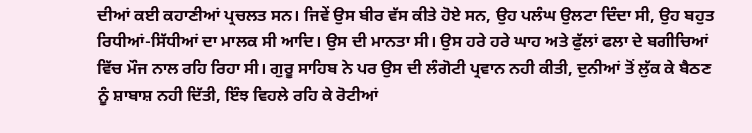ਦੀਆਂ ਕਈ ਕਹਾਣੀਆਂ ਪ੍ਰਚਲਤ ਸਨ। ਜਿਵੇਂ ਉਸ ਬੀਰ ਵੱਸ ਕੀਤੇ ਹੋਏ ਸਨ, ਉਹ ਪਲੰਘ ਉਲਟਾ ਦਿੰਦਾ ਸੀ, ਉਹ ਬਹੁਤ ਰਿਧੀਆਂ-ਸਿੱਧੀਆਂ ਦਾ ਮਾਲਕ ਸੀ ਆਦਿ। ਉਸ ਦੀ ਮਾਨਤਾ ਸੀ। ਉਸ ਹਰੇ ਹਰੇ ਘਾਹ ਅਤੇ ਫੁੱਲਾਂ ਫਲਾ ਦੇ ਬਗੀਚਿਆਂ ਵਿੱਚ ਮੌਜ ਨਾਲ ਰਹਿ ਰਿਹਾ ਸੀ। ਗੁਰੂ ਸਾਹਿਬ ਨੇ ਪਰ ਉਸ ਦੀ ਲੰਗੋਟੀ ਪ੍ਰਵਾਨ ਨਹੀ ਕੀਤੀ, ਦੁਨੀਆਂ ਤੋਂ ਲੁੱਕ ਕੇ ਬੈਠਣ ਨੂੰ ਸ਼ਾਬਾਸ਼ ਨਹੀ ਦਿੱਤੀ, ਇੰਝ ਵਿਹਲੇ ਰਹਿ ਕੇ ਰੋਟੀਆਂ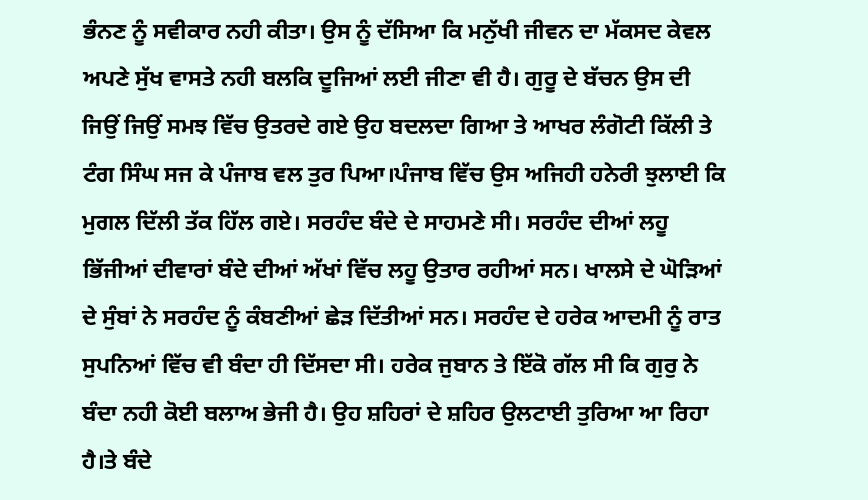ਭੰਨਣ ਨੂੰ ਸਵੀਕਾਰ ਨਹੀ ਕੀਤਾ। ਉਸ ਨੂੰ ਦੱਸਿਆ ਕਿ ਮਨੁੱਖੀ ਜੀਵਨ ਦਾ ਮੱਕਸਦ ਕੇਵਲ ਅਪਣੇ ਸੁੱਖ ਵਾਸਤੇ ਨਹੀ ਬਲਕਿ ਦੂਜਿਆਂ ਲਈ ਜੀਣਾ ਵੀ ਹੈ। ਗੁਰੂ ਦੇ ਬੱਚਨ ਉਸ ਦੀ ਜਿਉਂ ਜਿਉਂ ਸਮਝ ਵਿੱਚ ਉਤਰਦੇ ਗਏ ਉਹ ਬਦਲਦਾ ਗਿਆ ਤੇ ਆਖਰ ਲੰਗੋਟੀ ਕਿੱਲੀ ਤੇ ਟੰਗ ਸਿੰਘ ਸਜ ਕੇ ਪੰਜਾਬ ਵਲ ਤੁਰ ਪਿਆ।ਪੰਜਾਬ ਵਿੱਚ ਉਸ ਅਜਿਹੀ ਹਨੇਰੀ ਝੁਲਾਈ ਕਿ ਮੁਗਲ ਦਿੱਲੀ ਤੱਕ ਹਿੱਲ ਗਏ। ਸਰਹੰਦ ਬੰਦੇ ਦੇ ਸਾਹਮਣੇ ਸੀ। ਸਰਹੰਦ ਦੀਆਂ ਲਹੂ ਭਿੱਜੀਆਂ ਦੀਵਾਰਾਂ ਬੰਦੇ ਦੀਆਂ ਅੱਖਾਂ ਵਿੱਚ ਲਹੂ ਉਤਾਰ ਰਹੀਆਂ ਸਨ। ਖਾਲਸੇ ਦੇ ਘੋੜਿਆਂ ਦੇ ਸੁੰਬਾਂ ਨੇ ਸਰਹੰਦ ਨੂੰ ਕੰਬਣੀਆਂ ਛੇੜ ਦਿੱਤੀਆਂ ਸਨ। ਸਰਹੰਦ ਦੇ ਹਰੇਕ ਆਦਮੀ ਨੂੰ ਰਾਤ ਸੁਪਨਿਆਂ ਵਿੱਚ ਵੀ ਬੰਦਾ ਹੀ ਦਿੱਸਦਾ ਸੀ। ਹਰੇਕ ਜੁਬਾਨ ਤੇ ਇੱਕੋ ਗੱਲ ਸੀ ਕਿ ਗੁਰੁ ਨੇ ਬੰਦਾ ਨਹੀ ਕੋਈ ਬਲਾਅ ਭੇਜੀ ਹੈ। ਉਹ ਸ਼ਹਿਰਾਂ ਦੇ ਸ਼ਹਿਰ ਉਲਟਾਈ ਤੁਰਿਆ ਆ ਰਿਹਾ ਹੈ।ਤੇ ਬੰਦੇ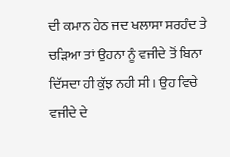ਦੀ ਕਮਾਨ ਹੇਠ ਜਦ ਖਲਾਸਾ ਸਰਹੰਦ ਤੇ ਚੜਿਆ ਤਾਂ ਉਹਨਾ ਨੂੰ ਵਜੀਦੇ ਤੋਂ ਬਿਨਾ ਦਿੱਸਦਾ ਹੀ ਕੁੱਝ ਨਹੀ ਸੀ। ਉਹ ਵਿਚੇ ਵਜੀਦੇ ਦੇ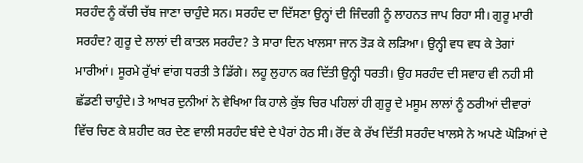ਸਰਹੰਦ ਨੂੰ ਕੱਚੀ ਚੱਬ ਜਾਣਾ ਚਾਹੁੰਦੇ ਸਨ। ਸਰਹੰਦ ਦਾ ਦਿੱਸਣਾ ਉਨ੍ਹਾਂ ਦੀ ਜਿੰਦਗੀ ਨੂੰ ਲਾਹਨਤ ਜਾਪ ਰਿਹਾ ਸੀ। ਗੁਰੂ ਮਾਰੀ ਸਰਹੰਦ? ਗੁਰੂ ਦੇ ਲਾਲਾਂ ਦੀ ਕਾਤਲ ਸਰਹੰਦ? ਤੇ ਸਾਰਾ ਦਿਨ ਖਾਲਸਾ ਜਾਨ ਤੋੜ ਕੇ ਲੜਿਆ। ਉਨ੍ਹੀ ਵਧ ਵਧ ਕੇ ਤੇਗਾਂ ਮਾਰੀਆਂ। ਸੂਰਮੇ ਰੁੱਖਾਂ ਵਾਂਗ ਧਰਤੀ ਤੇ ਡਿੱਗੇ। ਲਹੂ ਲੁਹਾਨ ਕਰ ਦਿੱਤੀ ਉਨ੍ਹੀ ਧਰਤੀ। ਉਹ ਸਰਹੰਦ ਦੀ ਸਵਾਹ ਵੀ ਨਹੀ ਸੀ ਛੱਡਣੀ ਚਾਹੁੰਦੇ। ਤੇ ਆਖਰ ਦੁਨੀਆਂ ਨੇ ਵੇਖਿਆ ਕਿ ਹਾਲੇ ਕੁੱਝ ਚਿਰ ਪਹਿਲਾਂ ਹੀ ਗੁਰੂ ਦੇ ਮਸੂਮ ਲਾਲਾਂ ਨੂੰ ਠਰੀਆਂ ਦੀਵਾਰਾਂ ਵਿੱਚ ਚਿਣ ਕੇ ਸ਼ਹੀਦ ਕਰ ਦੇਣ ਵਾਲੀ ਸਰਹੰਦ ਬੰਦੇ ਦੇ ਪੈਰਾਂ ਹੇਠ ਸੀ। ਰੋਂਦ ਕੇ ਰੱਖ ਦਿੱਤੀ ਸਰਹੰਦ ਖਾਲਸੇ ਨੇ ਅਪਣੇ ਘੋੜਿਆਂ ਦੇ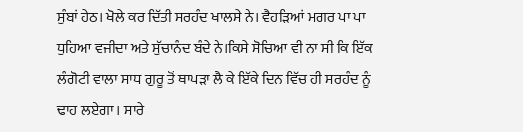ਸੁੰਬਾਂ ਹੇਠ। ਖੋਲੇ ਕਰ ਦਿੱਤੀ ਸਰਹੰਦ ਖਾਲਸੇ ਨੇ। ਵੈਹੜਿਆਂ ਮਗਰ ਪਾ ਪਾ ਧੁਹਿਆ ਵਜੀਦਾ ਅਤੇ ਸੁੱਚਾਨੰਦ ਬੰਦੇ ਨੇ।ਕਿਸੇ ਸੋਚਿਆ ਵੀ ਨਾ ਸੀ ਕਿ ਇੱਕ ਲੰਗੋਟੀ ਵਾਲਾ ਸਾਧ ਗੁਰੂ ਤੋਂ ਥਾਪੜਾ ਲੈ ਕੇ ਇੱਕੇ ਦਿਨ ਵਿੱਚ ਹੀ ਸਰਹੰਦ ਨੂੰ ਢਾਹ ਲਏਗਾ। ਸਾਰੇ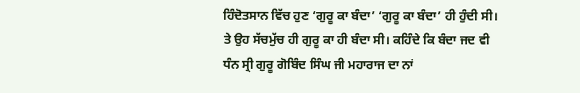ਹਿੰਦੋਤਸਾਨ ਵਿੱਚ ਹੁਣ ‘ਗੁਰੂ ਕਾ ਬੰਦਾ’ ‘ਗੁਰੂ ਕਾ ਬੰਦਾ’ ਹੀ ਹੁੰਦੀ ਸੀ। ਤੇ ਉਹ ਸੱਚਮੁੱਚ ਹੀ ਗੁਰੂ ਕਾ ਹੀ ਬੰਦਾ ਸੀ। ਕਹਿੰਦੇ ਕਿ ਬੰਦਾ ਜਦ ਵੀ ਧੰਨ ਸ੍ਰੀ ਗੁਰੂ ਗੋਬਿੰਦ ਸਿੰਘ ਜੀ ਮਹਾਰਾਜ ਦਾ ਨਾਂ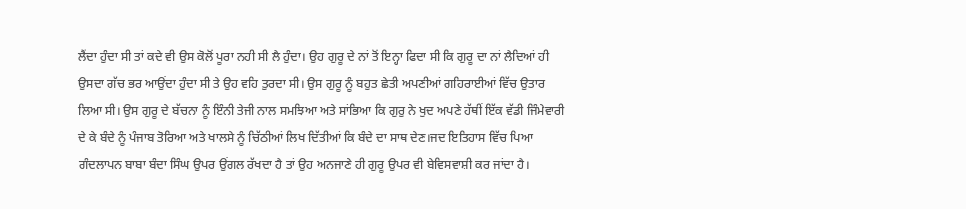ਲੈਂਦਾ ਹੁੰਦਾ ਸੀ ਤਾਂ ਕਦੇ ਵੀ ਉਸ ਕੋਲੋਂ ਪੂਰਾ ਨਹੀ ਸੀ ਲੈ ਹੁੰਦਾ। ਉਹ ਗੁਰੂ ਦੇ ਨਾਂ ਤੋਂ ਇਨ੍ਹਾ ਫਿਦਾ ਸੀ ਕਿ ਗੁਰੂ ਦਾ ਨਾਂ ਲੈਦਿਆਂ ਹੀ ਉਸਦਾ ਗੱਚ ਭਰ ਆਉਂਦਾ ਹੁੰਦਾ ਸੀ ਤੇ ਉਹ ਵਹਿ ਤੁਰਦਾ ਸੀ। ਉਸ ਗੁਰੂ ਨੂੰ ਬਹੁਤ ਛੇਤੀ ਅਪਣੀਆਂ ਗਹਿਰਾਈਆਂ ਵਿੱਚ ਉਤਾਰ ਲਿਆ ਸੀ। ਉਸ ਗੁਰੂ ਦੇ ਬੱਚਨਾ ਨੂੰ ਇੰਨੀ ਤੇਜੀ ਨਾਲ ਸਮਝਿਆ ਅਤੇ ਸਾਂਭਿਆ ਕਿ ਗੁਰੁ ਨੇ ਖੁਦ ਅਪਣੇ ਹੱਥੀਂ ਇੱਕ ਵੱਡੀ ਜਿੰਮੇਵਾਰੀ ਦੇ ਕੇ ਬੰਦੇ ਨੂੰ ਪੰਜਾਬ ਤੋਰਿਆ ਅਤੇ ਖਾਲਸੇ ਨੂੰ ਚਿੱਠੀਆਂ ਲਿਖ ਦਿੱਤੀਆਂ ਕਿ ਬੰਦੇ ਦਾ ਸਾਥ ਦੇਣ।ਜਦ ਇਤਿਹਾਸ ਵਿੱਚ ਪਿਆ ਗੰਦਲਾਪਨ ਬਾਬਾ ਬੰਦਾ ਸਿੰਘ ਉਪਰ ਉਂਗਲ ਰੱਖਦਾ ਹੈ ਤਾਂ ਉਹ ਅਨਜਾਣੇ ਹੀ ਗੁਰੂ ਉਪਰ ਵੀ ਬੇਵਿਸਵਾਸ਼ੀ ਕਰ ਜਾਂਦਾ ਹੈ।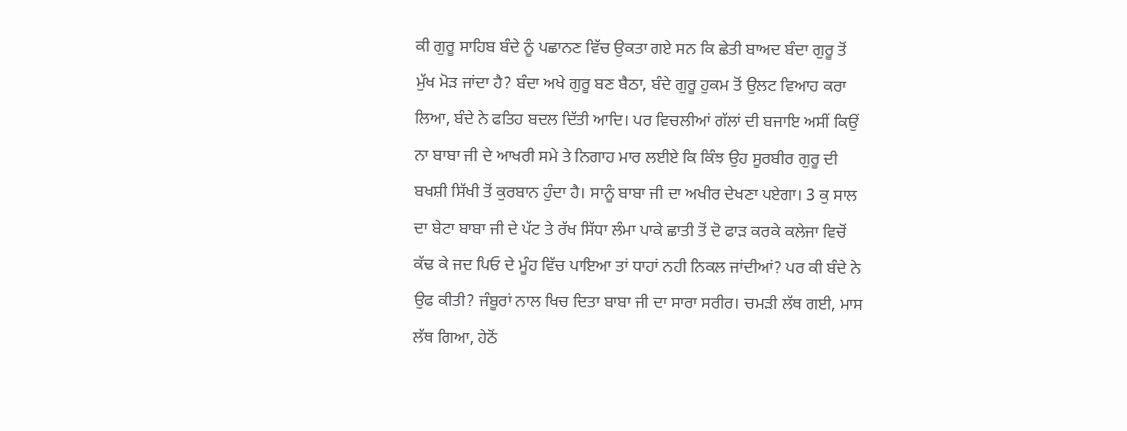ਕੀ ਗੁਰੂ ਸਾਹਿਬ ਬੰਦੇ ਨੂੰ ਪਛਾਨਣ ਵਿੱਚ ਉਕਤਾ ਗਏ ਸਨ ਕਿ ਛੇਤੀ ਬਾਅਦ ਬੰਦਾ ਗੁਰੂ ਤੋਂ ਮੁੱਖ ਮੋੜ ਜਾਂਦਾ ਹੈ? ਬੰਦਾ ਅਖੇ ਗੁਰੂ ਬਣ ਬੈਠਾ, ਬੰਦੇ ਗੁਰੂ ਹੁਕਮ ਤੋਂ ਉਲਟ ਵਿਆਹ ਕਰਾ ਲਿਆ, ਬੰਦੇ ਨੇ ਫਤਿਹ ਬਦਲ ਦਿੱਤੀ ਆਦਿ। ਪਰ ਵਿਚਲੀਆਂ ਗੱਲਾਂ ਦੀ ਬਜਾਇ ਅਸੀਂ ਕਿਉਂ ਨਾ ਬਾਬਾ ਜੀ ਦੇ ਆਖਰੀ ਸਮੇ ਤੇ ਨਿਗਾਹ ਮਾਰ ਲਈਏ ਕਿ ਕਿੰਝ ਉਹ ਸੂਰਬੀਰ ਗੁਰੂ ਦੀ ਬਖਸ਼ੀ ਸਿੱਖੀ ਤੋਂ ਕੁਰਬਾਨ ਹੁੰਦਾ ਹੈ। ਸਾਨੂੰ ਬਾਬਾ ਜੀ ਦਾ ਅਖੀਰ ਦੇਖਣਾ ਪਏਗਾ। 3 ਕੁ ਸਾਲ ਦਾ ਬੇਟਾ ਬਾਬਾ ਜੀ ਦੇ ਪੱਟ ਤੇ ਰੱਖ ਸਿੱਧਾ ਲੰਮਾ ਪਾਕੇ ਛਾਤੀ ਤੋਂ ਦੋ ਫਾੜ ਕਰਕੇ ਕਲੇਜਾ ਵਿਚੋਂ ਕੱਢ ਕੇ ਜਦ ਪਿਓ ਦੇ ਮੂੰਹ ਵਿੱਚ ਪਾਇਆ ਤਾਂ ਧਾਹਾਂ ਨਹੀ ਨਿਕਲ ਜਾਂਦੀਆਂ? ਪਰ ਕੀ ਬੰਦੇ ਨੇ ਉਫ ਕੀਤੀ? ਜੰਬੂਰਾਂ ਨਾਲ ਖਿਚ ਦਿਤਾ ਬਾਬਾ ਜੀ ਦਾ ਸਾਰਾ ਸਰੀਰ। ਚਮੜੀ ਲੱਥ ਗਈ, ਮਾਸ ਲੱਥ ਗਿਆ, ਹੇਠੋਂ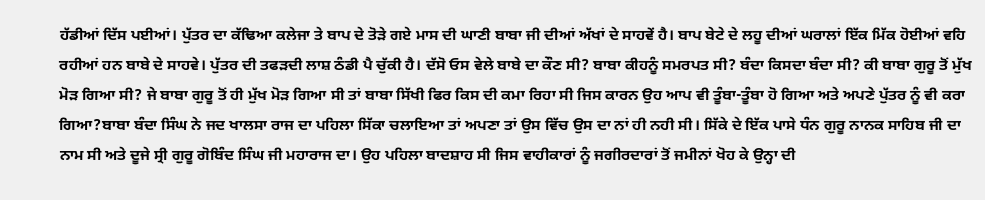ਹੱਡੀਆਂ ਦਿੱਸ ਪਈਆਂ। ਪੁੱਤਰ ਦਾ ਕੱਢਿਆ ਕਲੇਜਾ ਤੇ ਬਾਪ ਦੇ ਤੋੜੇ ਗਏ ਮਾਸ ਦੀ ਘਾਣੀ ਬਾਬਾ ਜੀ ਦੀਆਂ ਅੱਖਾਂ ਦੇ ਸਾਹਵੇਂ ਹੈ। ਬਾਪ ਬੇਟੇ ਦੇ ਲਹੂ ਦੀਆਂ ਘਰਾਲਾਂ ਇੱਕ ਮਿੱਕ ਹੋਈਆਂ ਵਹਿ ਰਹੀਆਂ ਹਨ ਬਾਬੇ ਦੇ ਸਾਹਵੇ। ਪੁੱਤਰ ਦੀ ਤਫੜਦੀ ਲਾਸ਼ ਠੰਡੀ ਪੈ ਚੁੱਕੀ ਹੈ। ਦੱਸੋ ਓਸ ਵੇਲੇ ਬਾਬੇ ਦਾ ਕੌਣ ਸੀ? ਬਾਬਾ ਕੀਹਨੂੰ ਸਮਰਪਤ ਸੀ? ਬੰਦਾ ਕਿਸਦਾ ਬੰਦਾ ਸੀ? ਕੀ ਬਾਬਾ ਗੁਰੂ ਤੋਂ ਮੁੱਖ ਮੋੜ ਗਿਆ ਸੀ? ਜੇ ਬਾਬਾ ਗੁਰੂ ਤੋਂ ਹੀ ਮੁੱਖ ਮੋੜ ਗਿਆ ਸੀ ਤਾਂ ਬਾਬਾ ਸਿੱਖੀ ਫਿਰ ਕਿਸ ਦੀ ਕਮਾ ਰਿਹਾ ਸੀ ਜਿਸ ਕਾਰਨ ਉਹ ਆਪ ਵੀ ਤੂੰਬਾ-ਤੂੰਬਾ ਹੋ ਗਿਆ ਅਤੇ ਅਪਣੇ ਪੁੱਤਰ ਨੂੰ ਵੀ ਕਰਾ ਗਿਆ?ਬਾਬਾ ਬੰਦਾ ਸਿੰਘ ਨੇ ਜਦ ਖਾਲਸਾ ਰਾਜ ਦਾ ਪਹਿਲਾ ਸਿੱਕਾ ਚਲਾਇਆ ਤਾਂ ਅਪਣਾ ਤਾਂ ਉਸ ਵਿੱਚ ਉਸ ਦਾ ਨਾਂ ਹੀ ਨਹੀ ਸੀ। ਸਿੱਕੇ ਦੇ ਇੱਕ ਪਾਸੇ ਧੰਨ ਗੁਰੂ ਨਾਨਕ ਸਾਹਿਬ ਜੀ ਦਾ ਨਾਮ ਸੀ ਅਤੇ ਦੂਜੇ ਸ੍ਰੀ ਗੁਰੂ ਗੋਬਿੰਦ ਸਿੰਘ ਜੀ ਮਹਾਰਾਜ ਦਾ। ਉਹ ਪਹਿਲਾ ਬਾਦਸ਼ਾਹ ਸੀ ਜਿਸ ਵਾਹੀਕਾਰਾਂ ਨੂੰ ਜਗੀਰਦਾਰਾਂ ਤੋਂ ਜਮੀਨਾਂ ਖੋਹ ਕੇ ਉਨ੍ਹਾ ਦੀ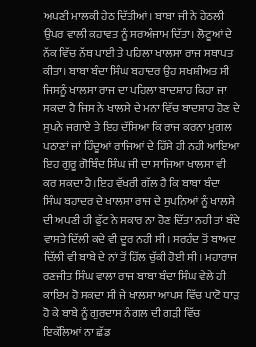ਅਪਣੀ ਮਾਲਕੀ ਹੇਠ ਦਿੱਤੀਆਂ। ਬਾਬਾ ਜੀ ਨੇ ਹੇਠਲੀ ਉਪਰ ਵਾਲੀ ਕਹਾਵਤ ਨੂੰ ਸਰਅੰਜਾਮ ਦਿੱਤਾ। ਲੋਟੂਆਂ ਦੇ ਨੱਕ ਵਿੱਚ ਨੱਥ ਪਾਈ ਤੇ ਪਹਿਲਾ ਖਾਲਸਾ ਰਾਜ ਸਥਾਪਤ ਕੀਤਾ। ਬਾਬਾ ਬੰਦਾ ਸਿੰਘ ਬਹਾਦਰ ਉਹ ਸਖਸ਼ੀਅਤ ਸੀ ਜਿਸਨੂੰ ਖਾਲਸਾ ਰਾਜ ਦਾ ਪਹਿਲਾ ਬਾਦਸ਼ਾਹ ਕਿਹਾ ਜਾ ਸਕਦਾ ਹੈ ਜਿਸ ਨੇ ਖਾਲਸੇ ਦੇ ਮਨਾ ਵਿੱਚ ਬਾਦਸ਼ਾਹ ਹੋਣ ਦੇ ਸੁਪਨੇ ਜਗਾਏ ਤੇ ਇਹ ਦੱਸਿਆ ਕਿ ਰਾਜ ਕਰਨਾ ਮੁਗਲ ਪਠਾਣਾਂ ਜਾਂ ਹਿੰਦੂਆਂ ਰਾਜਿਆਂ ਦੇ ਹਿੱਸੇ ਹੀ ਨਹੀ ਆਇਆ ਇਹ ਗੁਰੂ ਗੋਬਿੰਦ ਸਿੰਘ ਜੀ ਦਾ ਸਾਜਿਆ ਖਾਲਸਾ ਵੀ ਕਰ ਸਕਦਾ ਹੈ।ਇਹ ਵੱਖਰੀ ਗੱਲ ਹੈ ਕਿ ਬਾਬਾ ਬੰਦਾ ਸਿੰਘ ਬਹਾਦਰ ਦੇ ਖਾਲਸਾ ਰਾਜ ਦੇ ਸੁਪਨਿਆਂ ਨੂੰ ਖਾਲਸੇ ਦੀ ਅਪਣੀ ਹੀ ਫੁੱਟ ਨੇ ਸਕਾਰ ਨਾ ਹੋਣ ਦਿੱਤਾ ਨਹੀ ਤਾਂ ਬੰਦੇ ਵਾਸਤੇ ਦਿੱਲੀ ਕਦੇ ਵੀ ਦੂਰ ਨਹੀ ਸੀ। ਸਰਹੰਦ ਤੋਂ ਬਾਅਦ ਦਿੱਲੀ ਵੀ ਬਾਬੇ ਦੇ ਨਾਂ ਤੋਂ ਹਿੱਲ ਚੁੱਕੀ ਹੋਈ ਸੀ। ਮਹਾਰਾਜ ਰਣਜੀਤ ਸਿੰਘ ਵਾਲਾ ਰਾਜ ਬਾਬਾ ਬੰਦਾ ਸਿੰਘ ਵੇਲੇ ਹੀ ਕਾਇਮ ਹੋ ਸਕਦਾ ਸੀ ਜੇ ਖਾਲਸਾ ਆਪਸ ਵਿੱਚ ਪਾਟੋ ਧਾੜ ਹੋ ਕੇ ਬਾਬੇ ਨੂੰ ਗੁਰਦਾਸ ਨੰਗਲ ਦੀ ਗੜੀ ਵਿੱਚ ਇਕੱਲਿਆਂ ਨਾ ਛੱਡ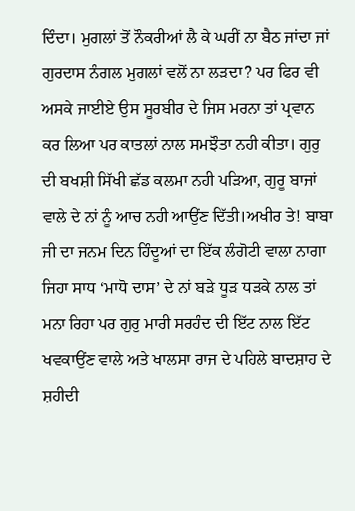ਦਿੰਦਾ। ਮੁਗਲਾਂ ਤੋਂ ਨੌਕਰੀਆਂ ਲੈ ਕੇ ਘਰੀਂ ਨਾ ਬੈਠ ਜਾਂਦਾ ਜਾਂ ਗੁਰਦਾਸ ਨੰਗਲ ਮੁਗਲਾਂ ਵਲੋਂ ਨਾ ਲੜਦਾ? ਪਰ ਫਿਰ ਵੀ ਅਸਕੇ ਜਾਈਏ ਉਸ ਸੂਰਬੀਰ ਦੇ ਜਿਸ ਮਰਨਾ ਤਾਂ ਪ੍ਰਵਾਨ ਕਰ ਲਿਆ ਪਰ ਕਾਤਲਾਂ ਨਾਲ ਸਮਝੌਤਾ ਨਹੀ ਕੀਤਾ। ਗੁਰੁ ਦੀ ਬਖਸ਼ੀ ਸਿੱਖੀ ਛੱਡ ਕਲਮਾ ਨਹੀ ਪੜਿਆ, ਗੁਰੂ ਬਾਜਾਂ ਵਾਲੇ ਦੇ ਨਾਂ ਨੂੰ ਆਚ ਨਹੀ ਆਉਂਣ ਦਿੱਤੀ।ਅਖੀਰ ਤੇ! ਬਾਬਾ ਜੀ ਦਾ ਜਨਮ ਦਿਨ ਹਿੰਦੂਆਂ ਦਾ ਇੱਕ ਲੰਗੋਟੀ ਵਾਲਾ ਨਾਗਾ ਜਿਹਾ ਸਾਧ ‘ਮਾਧੋ ਦਾਸ’ ਦੇ ਨਾਂ ਬੜੇ ਧੂੜ ਧੜਕੇ ਨਾਲ ਤਾਂ ਮਨਾ ਰਿਹਾ ਪਰ ਗੁਰੁ ਮਾਰੀ ਸਰਹੰਦ ਦੀ ਇੱਟ ਨਾਲ ਇੱਟ ਖਵਕਾਉਂਣ ਵਾਲੇ ਅਤੇ ਖਾਲਸਾ ਰਾਜ ਦੇ ਪਹਿਲੇ ਬਾਦਸ਼ਾਹ ਦੇ ਸ਼ਹੀਦੀ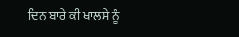ਦਿਨ ਬਾਰੇ ਕੀ ਖਾਲਸੇ ਨੂੰ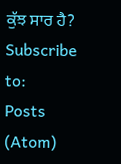ਕੁੱਝ ਸਾਰ ਹੈ?
Subscribe to:
Posts (Atom)